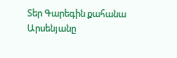Տեր Գարեգին քահանա Արսենյանը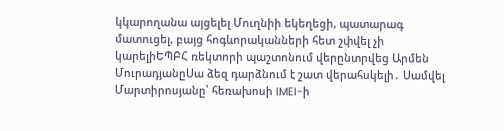կկարողանա այցելել Մուղնիի եկեղեցի, պատարագ մատուցել, բայց հոգևորականների հետ շփվել չի կարելիԵՊԲՀ ռեկտորի պաշտոնում վերընտրվեց Արմեն ՄուրադյանըՍա ձեզ դարձնում է շատ վերահսկելի․ Սամվել Մարտիրոսյանը՝ հեռախոսի IMEI-ի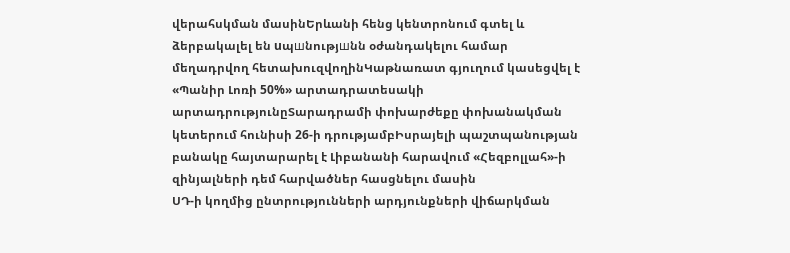վերահսկման մասինԵրևանի հենց կենտրոնում գտել և ձերբակալել են uպшնությшնն օժանդակելու համար մեղադրվող հետախուզվողինԿաթնառատ գյուղում կասեցվել է «Պանիր Լոռի 50%» արտադրատեսակի արտադրությունըՏարադրամի փոխարժեքը փոխանակման կետերում հունիսի 26-ի դրությամբԻսրայելի պաշտպանության բանակը հայտարարել է Լիբանանի հարավում «Հեզբոլլահ»-ի զինյալների դեմ հարվածներ հասցնելու մասին
ՍԴ-ի կողմից ընտրությունների արդյունքների վիճարկման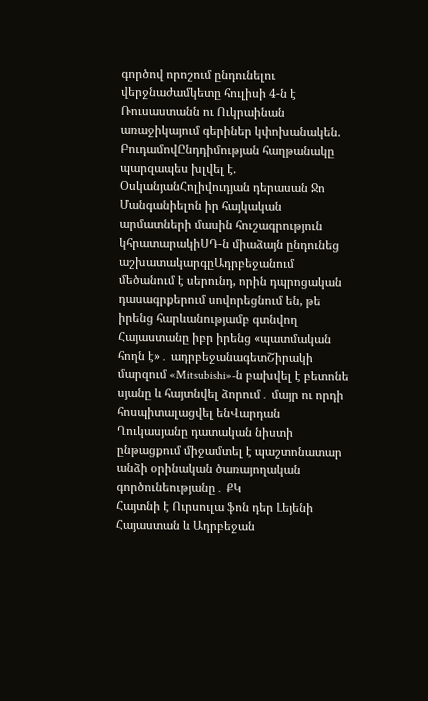գործով որոշում ընդունելու վերջնաժամկետը հուլիսի 4-ն է
Ռուսաստանն ու Ուկրաինան առաջիկայում գերիներ կփոխանակեն. ԲուդամովԸնդդիմության հաղթանակը պարզապես խլվել է. ՕսկանյանՀոլիվուդյան դերասան Ջո Մանգանիելոն իր հայկական արմատների մասին հուշագրություն կհրատարակիՍԴ-ն միաձայն ընդունեց աշխատակարգըԱդրբեջանում մեծանում է սերունդ, որին դպրոցական դասագրքերում սովորեցնում են, թե իրենց հարևանությամբ գտնվող Հայաստանը իբր իրենց «պատմական հողն է»․ ադրբեջանագետՇիրակի մարզում «Mitsubishi»-ն բախվել է բետոնե սյանը և հայտնվել ձորում․ մայր ու որդի հոսպիտալացվել ենՎարդան Ղուկասյանը դատական նիստի ընթացքում միջամտել է պաշտոնատար անձի օրինական ծառայողական գործունեությանը․ ՔԿ
Հայտնի է Ուրսուլա ֆոն դեր Լեյենի Հայաստան և Ադրբեջան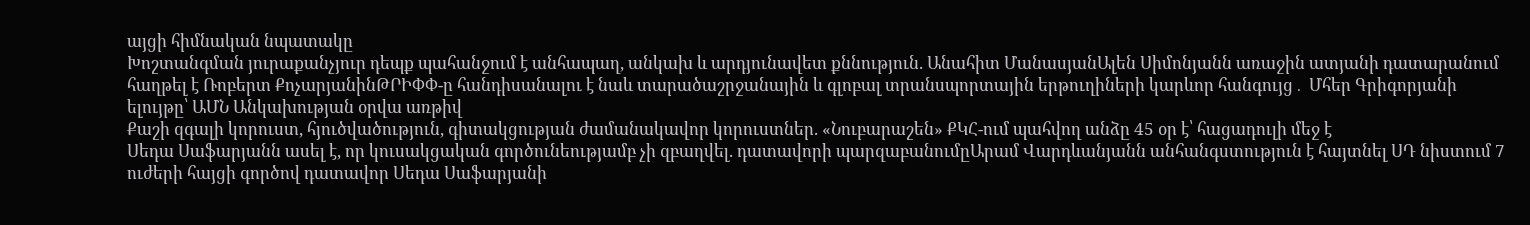այցի հիմնական նպատակը
Խոշտանգման յուրաքանչյուր դեպք պահանջում է անհապաղ, անկախ և արդյունավետ քննություն. Անահիտ ՄանասյանԱլեն Սիմոնյանն առաջին ատյանի դատարանում հաղթել է Ռոբերտ ՔոչարյանինԹՐԻՓՓ-ը հանդիսանալու է նաև տարածաշրջանային և գլոբալ տրանսպորտային երթուղիների կարևոր հանգույց․ Մհեր Գրիգորյանի ելույթը՝ ԱՄՆ Անկախության օրվա առթիվ
Քաշի զգալի կորուստ, հյուծվածություն, գիտակցության ժամանակավոր կորուստներ. «Նուբարաշեն» ՔԿՀ-ում պահվող անձը 45 օր է՝ հացադուլի մեջ է
Սեդա Սաֆարյանն ասել է, որ կուսակցական գործունեությամբ չի զբաղվել. դատավորի պարզաբանումըԱրամ Վարդևանյանն անհանգստություն է հայտնել ՍԴ նիստում 7 ուժերի հայցի գործով դատավոր Սեդա Սաֆարյանի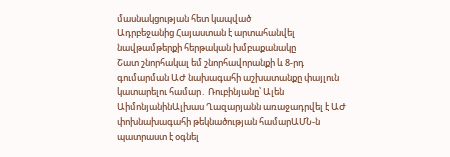մասնակցության հետ կապված
Ադրբեջանից Հայաստան է արտահանվել նավթամթերքի հերթական խմբաքանակը
Շատ շնորհակալ եմ շնորհավորանքի և 8-րդ գումարման ԱԺ նախագահի աշխատանքը փայլուն կատարելու համար․ Ռուբինյանը՝ Ալեն ԱիմոնյանինԱլխաս Ղազարյանն առաջադրվել է ԱԺ փոխնախագահի թեկնածության համարԱՄՆ-ն պատրաստ է օգնել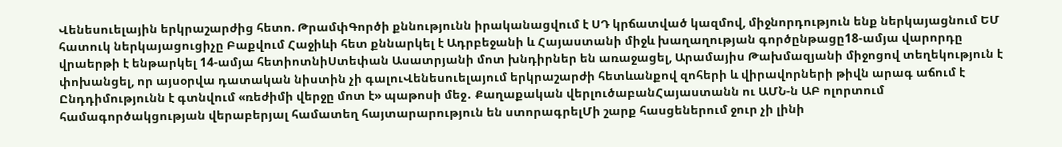Վենեսուելային երկրաշարժից հետո. ԹրամփԳործի քննությունն իրականացվում է ՍԴ կրճատված կազմով, միջնորդություն ենք ներկայացնում ԵՄ հատուկ ներկայացուցիչը Բաքվում Հաջիևի հետ քննարկել է Ադրբեջանի և Հայաստանի միջև խաղաղության գործընթացը18-ամյա վարորդը վրաերթի է ենթարկել 14-ամյա հետիոտնիՍտեփան Ասատրյանի մոտ խնդիրներ են առաջացել, Արամայիս Թախմազյանի միջոցով տեղեկություն է փոխանցել, որ այսօրվա դատական նիստին չի գալուՎենեսուելայում երկրաշարժի հետևանքով զոհերի և վիրավորների թիվն արագ աճում է Ընդդիմությունն է գտնվում «ռեժիմի վերջը մոտ է» պաթոսի մեջ․ Քաղաքական վերլուծաբանՀայաստանն ու ԱՄՆ-ն ԱԲ ոլորտում համագործակցության վերաբերյալ համատեղ հայտարարություն են ստորագրելՄի շարք հասցեներում ջուր չի լինի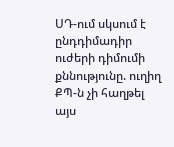ՍԴ-ում սկսում է ընդդիմադիր ուժերի դիմումի քննությունը. ուղիղ
ՔՊ-ն չի հաղթել այս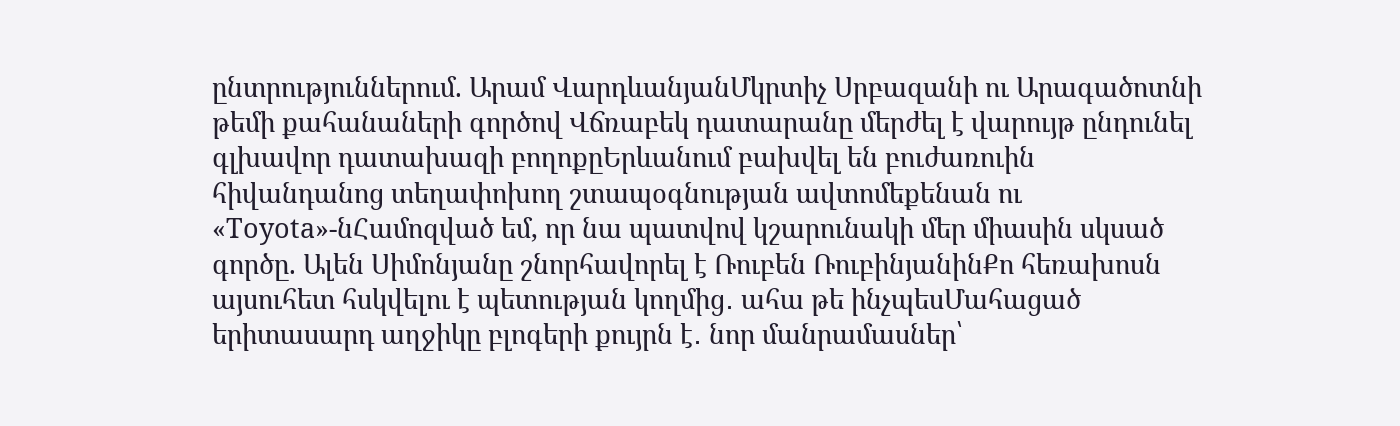ընտրություններում. Արամ ՎարդևանյանՄկրտիչ Սրբազանի ու Արագածոտնի թեմի քահանաների գործով Վճռաբեկ դատարանը մերժել է վարույթ ընդունել գլխավոր դատախազի բողոքըԵրևանում բախվել են բուժառուին հիվանդանոց տեղափոխող շտապօգնության ավտոմեքենան ու «Toyota»-նՀամոզված եմ, որ նա պատվով կշարունակի մեր միասին սկսած գործը. Ալեն Սիմոնյանը շնորհավորել է Ռուբեն ՌուբինյանինՔո հեռախոսն այսուհետ հսկվելու է պետության կողմից․ ահա թե ինչպեսՄահացած երիտասարդ աղջիկը բլոգերի քույրն է․ նոր մանրամասներ՝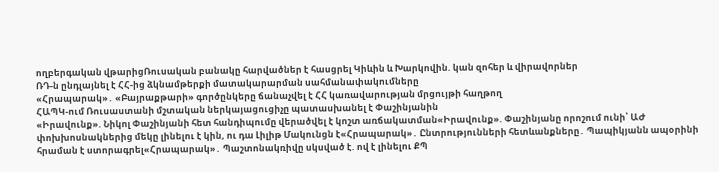ողբերգական վթարիցՌուսական բանակը հարվածներ է հասցրել Կիևին և Խարկովին. կան զոհեր և վիրավորներ
ՌԴ-ն ընդլայնել է ՀՀ-ից ձկնամթերքի մատակարարման սահմանափակումները
«Հրապարակ»․ «Բայրաքթարի» գործընկերը ճանաչվել է ՀՀ կառավարության մրցույթի հաղթող
ՀԱՊԿ-ում Ռուսաստանի մշտական ներկայացուցիչը պատասխանել է Փաշինյանին
«Իրավունք». Նիկոլ Փաշինյանի հետ հանդիպումը վերածվել է կոշտ առճակատման«Իրավունք». Փաշինյանը որոշում ունի՝ ԱԺ փոխխոսնակներից մեկը լինելու է կին, ու դա Լիլիթ Մակունցն է«Հրապարակ»․ Ընտրությունների հետևանքները․ Պապիկյանն ապօրինի հրաման է ստորագրել«Հրապարակ»․ Պաշտոնակռիվը սկսված է. ով է լինելու ՔՊ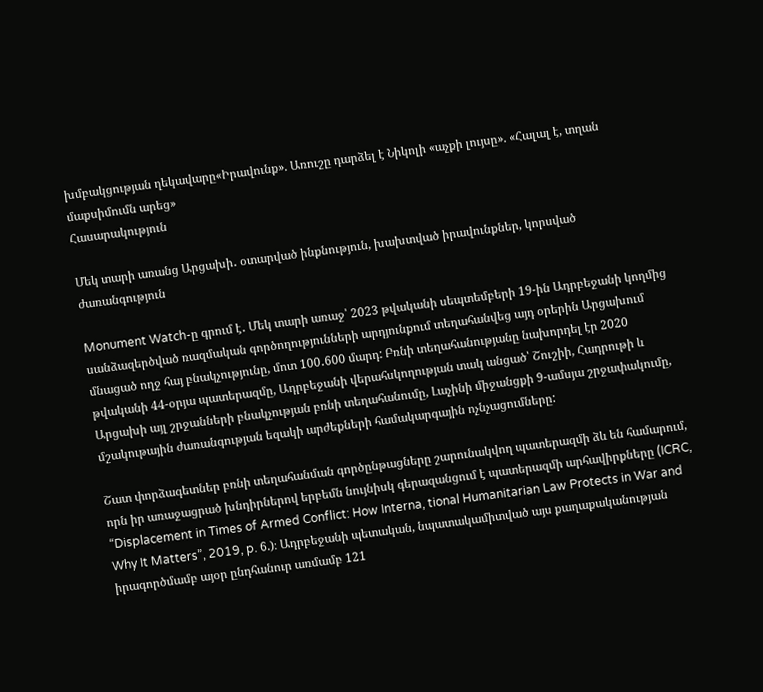խմբակցության ղեկավարը«Իրավունք». Առուշը դարձել է Նիկոլի «աչքի լույսը». «Հալալ է, տղան մաքսիմումն արեց»
Հասարակություն

Մեկ տարի առանց Արցախի․ օտարված ինքնություն, խախտված իրավունքներ, կորսված ժառանգություն

Monument Watch-ը գրում է․ Մեկ տարի առաջ՝ 2023 թվականի սեպտեմբերի 19-ին Ադրբեջանի կողմից սանձազերծված ռազմական գործողությունների արդյունքում տեղահանվեց այդ օրերին Արցախում մնացած ողջ հայ բնակչությունը, մոտ 100․600 մարդ: Բռնի տեղահանությանը նախորդել էր 2020 թվականի 44-օրյա պատերազմը, Ադրբեջանի վերահսկողության տակ անցած՝ Շուշիի, Հադրութի և Արցախի այլ շրջանների բնակչության բռնի տեղահանումը, Լաչինի միջանցքի 9-ամսյա շրջափակումը, մշակութային ժառանգության եզակի արժեքների համակարգային ոչնչացումները:

Շատ փորձագետներ բռնի տեղահանման գործընթացները շարունակվող պատերազմի ձև են համարում, որն իր առաջացրած խնդիրներով երբեմն նույնիսկ գերազանցում է պատերազմի արհավիրքները (ICRC, “Displacement in Times of Armed Conflict: How Interna, tional Humanitarian Law Protects in War and Why It Matters”, 2019, p. 6.)։ Ադրբեջանի պետական, նպատակամիտված այս քաղաքականության իրագործմամբ այօր ընդհանուր առմամբ 121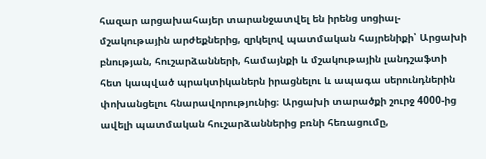հազար արցախահայեր տարանջատվել են իրենց սոցիալ-մշակութային արժեքներից, զրկելով պատմական հայրենիքի՝ Արցախի բնության, հուշարձանների, համայնքի և մշակութային լանդշաֆտի հետ կապված պրակտիկաներն իրացնելու և ապագա սերունդներին փոխանցելու հնարավորությունից։ Արցախի տարածքի շուրջ 4000-ից ավելի պատմական հուշարձաններից բռնի հեռացումը,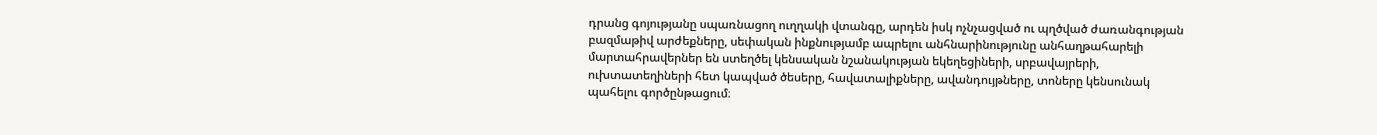դրանց գոյությանը սպառնացող ուղղակի վտանգը, արդեն իսկ ոչնչացված ու պղծված ժառանգության բազմաթիվ արժեքները, սեփական ինքնությամբ ապրելու անհնարինությունը անհաղթահարելի մարտահրավերներ են ստեղծել կենսական նշանակության եկեղեցիների, սրբավայրերի, ուխտատեղիների հետ կապված ծեսերը, հավատալիքները, ավանդույթները, տոները կենսունակ պահելու գործընթացում։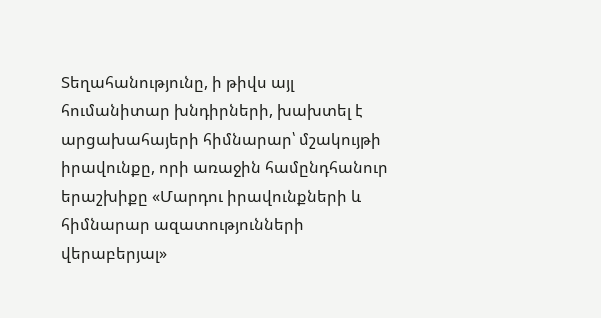Տեղահանությունը, ի թիվս այլ հումանիտար խնդիրների, խախտել է արցախահայերի հիմնարար՝ մշակույթի իրավունքը, որի առաջին համընդհանուր երաշխիքը «Մարդու իրավունքների և հիմնարար ազատությունների վերաբերյալ»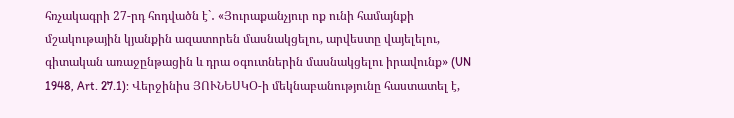հռչակագրի 27-րդ հոդվածն է`․ «Յուրաքանչյուր ոք ունի համայնքի մշակութային կյանքին ազատորեն մասնակցելու, արվեստը վայելելու, գիտական առաջընթացին և դրա օգուտներին մասնակցելու իրավունք» (UN 1948, Art. 27.1): Վերջինիս ՅՈՒՆԵՍԿՕ-ի մեկնաբանությունը հաստատել է,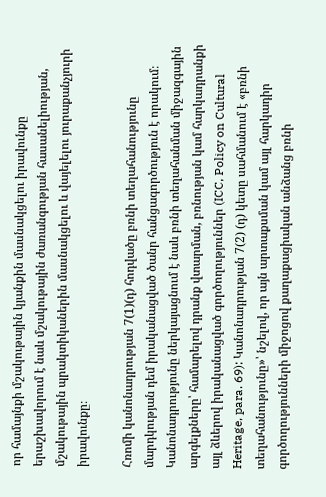որ համայնքի մշակութային կյանքին մասնակցելու իրավունքը երաշխավորում է նաև մշակութային ժառանգության հասանելիության, մշակութային պրակտիկաներին մասնակցելու և վայելելու յուրաքանչյուրի իրավունքը։

Հռոմի կանոնադրության 7(1)(դ) հոդվածը բռնի տեղահանությունը մարդկության դեմ իրականացված ծանր հանցագործություն է որակում։ Կանոնադրությունը ներկայացնում է նաև բռնի տեղահանման միջազգային արգելքները՝ համարելով դրանք վտարման, բռնության կամ հարկադրանքի այլ ձևերով իրականացված գործողություններ (ICC, Policy on Cultural Heritage, para. 69): Կանոնադրության 7(2) (դ) կետը սահմանում է «բռնի տեղահանությունը»՝ նշելով, որ այն արտաքսման կամ այլ հարկադիր գործողությունների միջոցով քաղաքացիական անձանց բռնի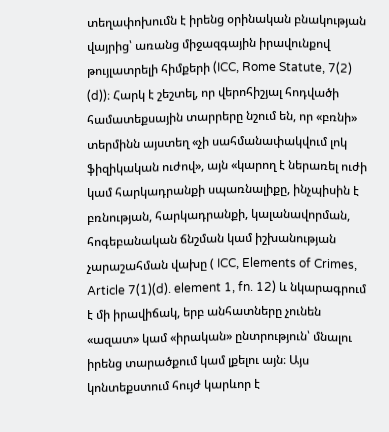տեղափոխումն է իրենց օրինական բնակության վայրից՝ առանց միջազգային իրավունքով թույլատրելի հիմքերի (ICC, Rome Statute, 7(2) (d))։ Հարկ է շեշտել, որ վերոհիշյալ հոդվածի համատեքսային տարրերը նշում են, որ «բռնի» տերմինն այստեղ «չի սահմանափակվում լոկ ֆիզիկական ուժով», այն «կարող է ներառել ուժի կամ հարկադրանքի սպառնալիքը, ինչպիսին է բռնության, հարկադրանքի, կալանավորման, հոգեբանական ճնշման կամ իշխանության չարաշահման վախը ( ICC, Elements of Crimes, Article 7(1)(d). element 1, fn. 12) և նկարագրում է մի իրավիճակ, երբ անհատները չունեն «ազատ» կամ «իրական» ընտրություն՝ մնալու իրենց տարածքում կամ լքելու այն։ Այս կոնտեքստում հույժ կարևոր է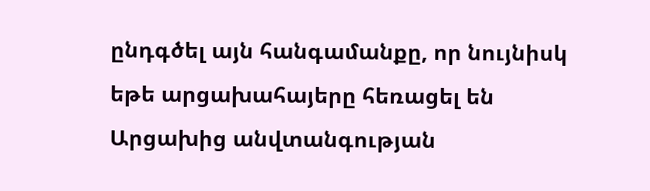ընդգծել այն հանգամանքը, որ նույնիսկ եթե արցախահայերը հեռացել են Արցախից անվտանգության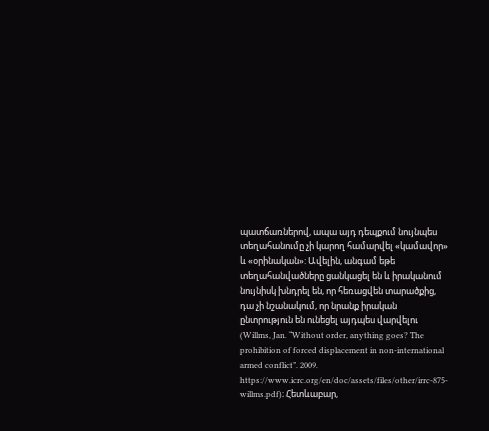պատճառներով, ապա այդ դեպքում նույնպես տեղահանումը չի կարող համարվել «կամավոր» և «օրինական»: Ավելին, անգամ եթե տեղահանվածները ցանկացել են և իրականում նույնիսկ խնդրել են, որ հեռացվեն տարածքից, դա չի նշանակում, որ նրանք իրական ընտրություն են ունեցել այդպես վարվելու (Willms, Jan. “Without order, anything goes? The prohibition of forced displacement in non-international armed conflict”. 2009. https://www.icrc.org/en/doc/assets/files/other/irrc-875-willms.pdf)։ Հետևաբար,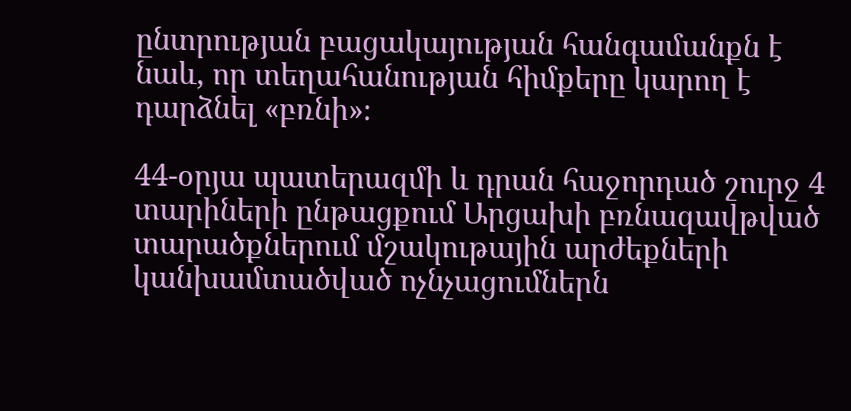ընտրության բացակայության հանգամանքն է նաև, որ տեղահանության հիմքերը կարող է դարձնել «բռնի»։

44-օրյա պատերազմի և դրան հաջորդած շուրջ 4 տարիների ընթացքում Արցախի բռնազավթված տարածքներում մշակութային արժեքների կանխամտածված ոչնչացումներն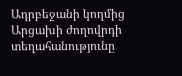Ադրբեջանի կողմից Արցախի ժողովրդի տեղահանությունը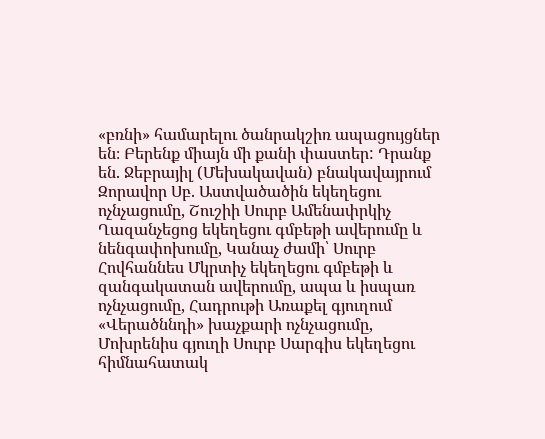«բռնի» համարելու ծանրակշիռ ապացույցներ են։ Բերենք միայն մի քանի փաստեր: Դրանք են. Ջեբրայիլ (Մեխակավան) բնակավայրում Զորավոր Սբ. Աստվածածին եկեղեցու ոչնչացումը, Շուշիի Սուրբ Ամենափրկիչ Ղազանչեցոց եկեղեցու գմբեթի ավերումը և նենգափոխումը, Կանաչ ժամի՝ Սուրբ Հովհաննես Մկրտիչ եկեղեցու գմբեթի և զանգակատան ավերումը, ապա և իսպառ ոչնչացումը, Հադրութի Առաքել գյուղում «Վերածննդի» խաչքարի ոչնչացումը, Մոխրենիս գյուղի Սուրբ Սարգիս եկեղեցու հիմնահատակ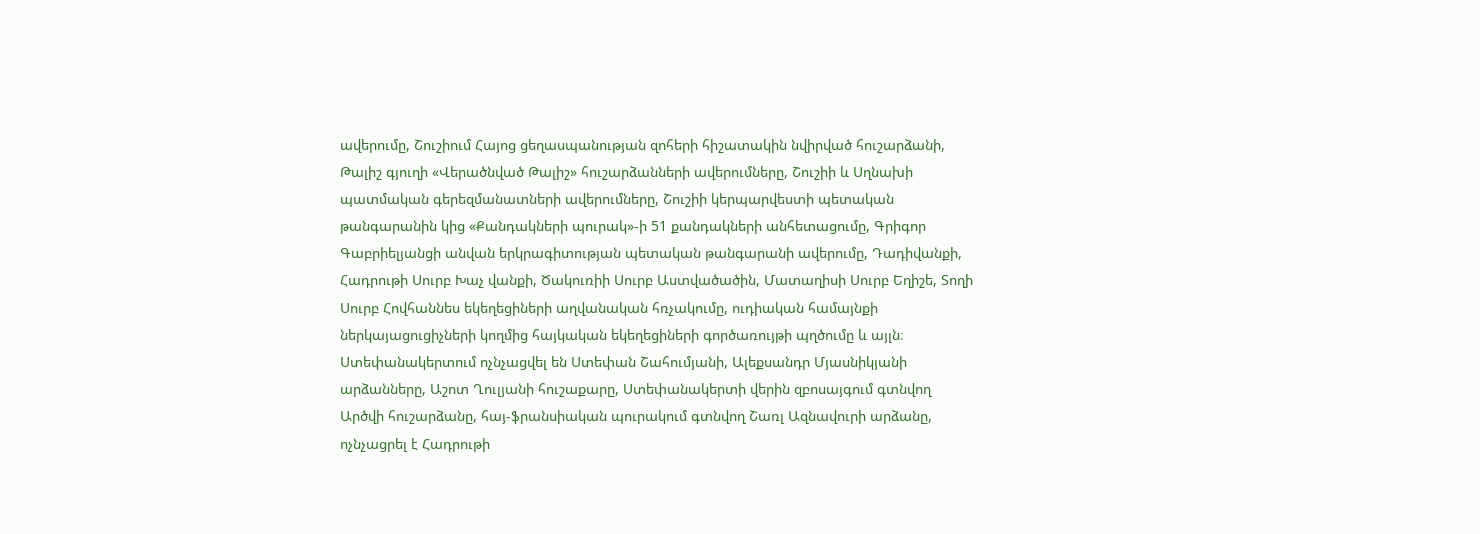ավերումը, Շուշիում Հայոց ցեղասպանության զոհերի հիշատակին նվիրված հուշարձանի, Թալիշ գյուղի «Վերածնված Թալիշ» հուշարձանների ավերումները, Շուշիի և Սղնախի պատմական գերեզմանատների ավերումները, Շուշիի կերպարվեստի պետական թանգարանին կից «Քանդակների պուրակ»-ի 51 քանդակների անհետացումը, Գրիգոր Գաբրիելյանցի անվան երկրագիտության պետական թանգարանի ավերումը, Դադիվանքի, Հադրութի Սուրբ Խաչ վանքի, Ծակուռիի Սուրբ Աստվածածին, Մատաղիսի Սուրբ Եղիշե, Տողի Սուրբ Հովհաննես եկեղեցիների աղվանական հռչակումը, ուդիական համայնքի ներկայացուցիչների կողմից հայկական եկեղեցիների գործառույթի պղծումը և այլն։ Ստեփանակերտում ոչնչացվել են Ստեփան Շահումյանի, Ալեքսանդր Մյասնիկյանի արձանները, Աշոտ Ղուլյանի հուշաքարը, Ստեփանակերտի վերին զբոսայգում գտնվող Արծվի հուշարձանը, հայ-ֆրանսիական պուրակում գտնվող Շառլ Ազնավուրի արձանը, ոչնչացրել է Հադրութի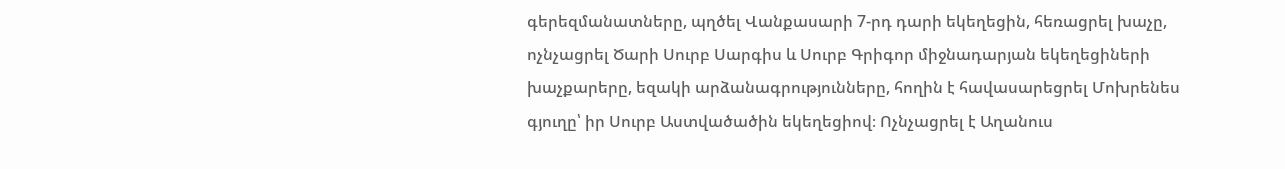գերեզմանատները, պղծել Վանքասարի 7-րդ դարի եկեղեցին, հեռացրել խաչը, ոչնչացրել Ծարի Սուրբ Սարգիս և Սուրբ Գրիգոր միջնադարյան եկեղեցիների խաչքարերը, եզակի արձանագրությունները, հողին է հավասարեցրել Մոխրենես գյուղը՝ իր Սուրբ Աստվածածին եկեղեցիով։ Ոչնչացրել է Աղանուս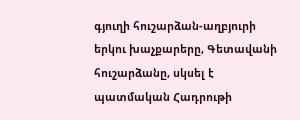գյուղի հուշարձան-աղբյուրի երկու խաչքարերը, Գետավանի հուշարձանը, սկսել է պատմական Հադրութի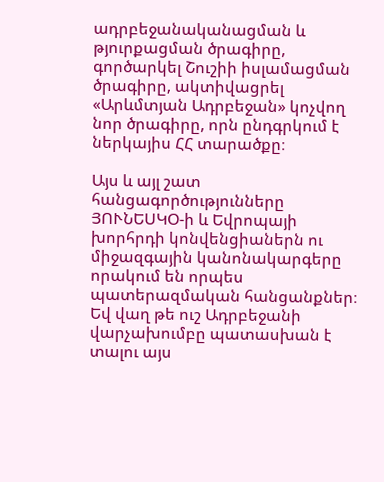ադրբեջանականացման և թյուրքացման ծրագիրը, գործարկել Շուշիի իսլամացման ծրագիրը, ակտիվացրել «Արևմտյան Ադրբեջան» կոչվող նոր ծրագիրը, որն ընդգրկում է ներկայիս ՀՀ տարածքը։

Այս և այլ շատ հանցագործությունները ՅՈՒՆԵՍԿՕ-ի և Եվրոպայի խորհրդի կոնվենցիաներն ու միջազգային կանոնակարգերը որակում են որպես պատերազմական հանցանքներ։ Եվ վաղ թե ուշ Ադրբեջանի վարչախումբը պատասխան է տալու այս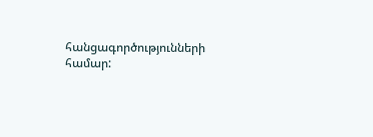հանցագործությունների համար: